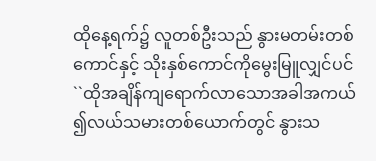ထိုနေ့ရက်၌ လူတစ်ဦးသည် နွားမတမ်းတစ်ကောင်နှင့် သိုးနှစ်ကောင်ကိုမွေးမြူလျှင်ပင်
``ထိုအချိန်ကျရောက်လာသောအခါအကယ် ၍လယ်သမားတစ်ယောက်တွင် နွားသ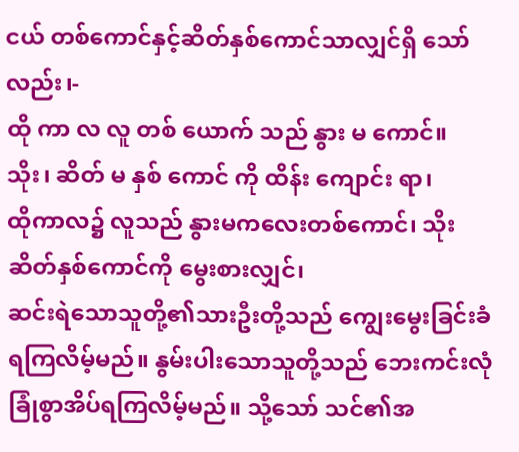ငယ် တစ်ကောင်နှင့်ဆိတ်နှစ်ကောင်သာလျှင်ရှိ သော်လည်း၊-
ထို ကာ လ လူ တစ် ယောက် သည် နွား မ ကောင်။ သိုး၊ ဆိတ် မ နှစ် ကောင် ကို ထိန်း ကျောင်း ရာ၊
ထိုကာလ၌ လူသည် နွားမကလေးတစ်ကောင်၊ သိုးဆိတ်နှစ်ကောင်ကို မွေးစားလျှင်၊
ဆင်းရဲသောသူတို့၏သားဦးတို့သည် ကျွေးမွေးခြင်းခံရကြလိမ့်မည်။ နွမ်းပါးသောသူတို့သည် ဘေးကင်းလုံခြုံစွာအိပ်ရကြလိမ့်မည်။ သို့သော် သင်၏အ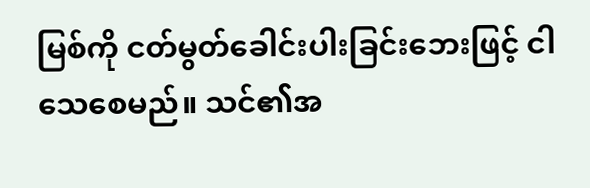မြစ်ကို ငတ်မွတ်ခေါင်းပါးခြင်းဘေးဖြင့် ငါသေစေမည်။ သင်၏အ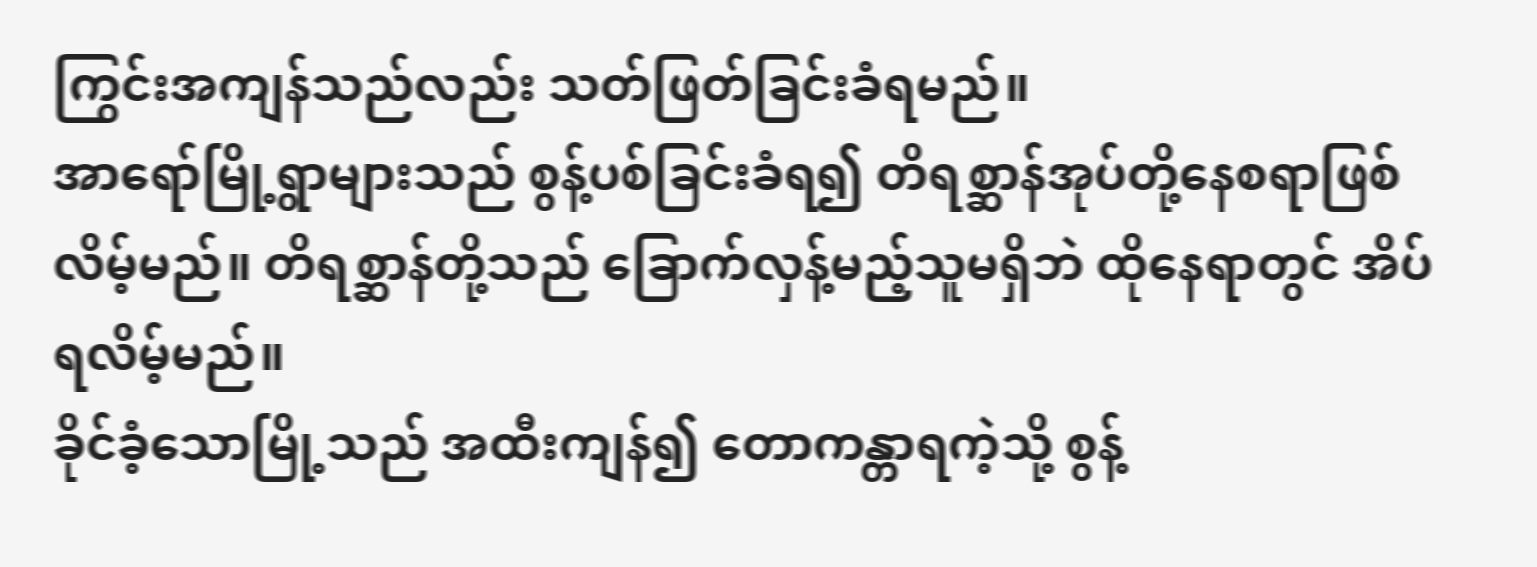ကြွင်းအကျန်သည်လည်း သတ်ဖြတ်ခြင်းခံရမည်။
အာရော်မြို့ရွာများသည် စွန့်ပစ်ခြင်းခံရ၍ တိရစ္ဆာန်အုပ်တို့နေစရာဖြစ်လိမ့်မည်။ တိရစ္ဆာန်တို့သည် ခြောက်လှန့်မည့်သူမရှိဘဲ ထိုနေရာတွင် အိပ်ရလိမ့်မည်။
ခိုင်ခံ့သောမြို့သည် အထီးကျန်၍ တောကန္တာရကဲ့သို့ စွန့်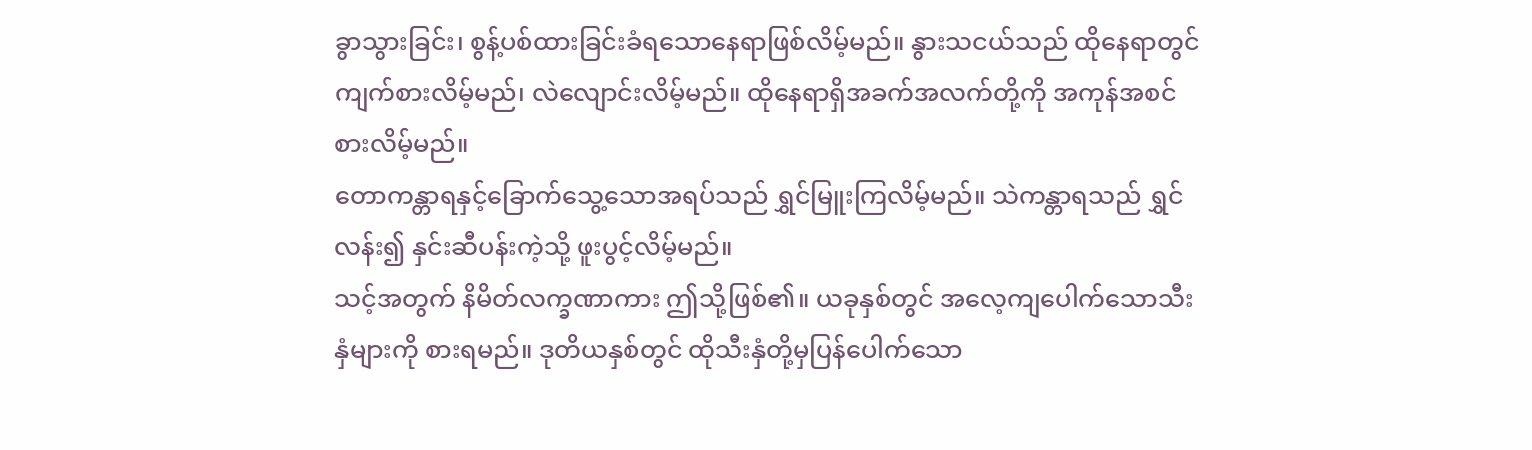ခွာသွားခြင်း၊ စွန့်ပစ်ထားခြင်းခံရသောနေရာဖြစ်လိမ့်မည်။ နွားသငယ်သည် ထိုနေရာတွင် ကျက်စားလိမ့်မည်၊ လဲလျောင်းလိမ့်မည်။ ထိုနေရာရှိအခက်အလက်တို့ကို အကုန်အစင်စားလိမ့်မည်။
တောကန္တာရနှင့်ခြောက်သွေ့သောအရပ်သည် ရွှင်မြူးကြလိမ့်မည်။ သဲကန္တာရသည် ရွှင်လန်း၍ နှင်းဆီပန်းကဲ့သို့ ဖူးပွင့်လိမ့်မည်။
သင့်အတွက် နိမိတ်လက္ခဏာကား ဤသို့ဖြစ်၏။ ယခုနှစ်တွင် အလေ့ကျပေါက်သောသီးနှံများကို စားရမည်။ ဒုတိယနှစ်တွင် ထိုသီးနှံတို့မှပြန်ပေါက်သော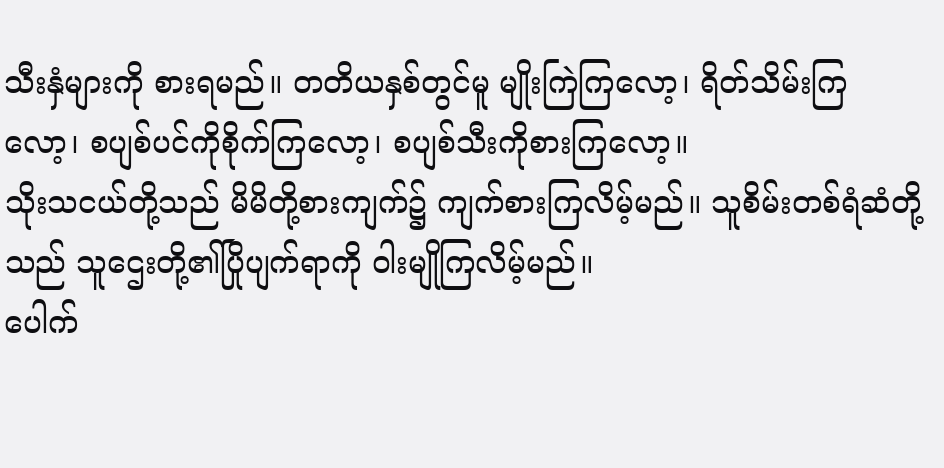သီးနှံများကို စားရမည်။ တတိယနှစ်တွင်မူ မျိုးကြဲကြလော့၊ ရိတ်သိမ်းကြလော့၊ စပျစ်ပင်ကိုစိုက်ကြလော့၊ စပျစ်သီးကိုစားကြလော့။
သိုးသငယ်တို့သည် မိမိတို့စားကျက်၌ ကျက်စားကြလိမ့်မည်။ သူစိမ်းတစ်ရံဆံတို့သည် သူဌေးတို့၏ပြိုပျက်ရာကို ဝါးမျိုကြလိမ့်မည်။
ပေါက်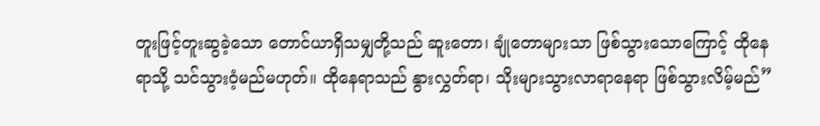တူးဖြင့်တူးဆွခဲ့သော တောင်ယာရှိသမျှတို့သည် ဆူးတော၊ ချုံတောများသာ ဖြစ်သွားသောကြောင့် ထိုနေရာသို့ သင်သွားဝံ့မည်မဟုတ်။ ထိုနေရာသည် နွားလွှတ်ရာ၊ သိုးများသွားလာရာနေရာ ဖြစ်သွားလိမ့်မည်”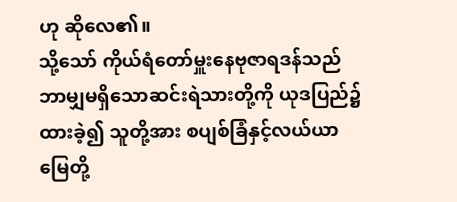ဟု ဆိုလေ၏။
သို့သော် ကိုယ်ရံတော်မှူးနေဗုဇာရဒန်သည် ဘာမျှမရှိသောဆင်းရဲသားတို့ကို ယုဒပြည်၌ထားခဲ့၍ သူတို့အား စပျစ်ခြံနှင့်လယ်ယာမြေတို့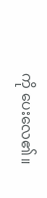ကို ပေးလေ၏။